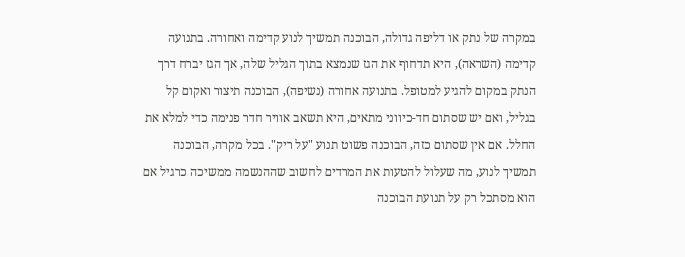במקרה של נתק או דליפה גדולה, הבוכנה תמשיך לנוע קדימה ואחורה. בתנועה קדימה (השראה), היא תדחוף את הגז שנמצא בתוך הגליל שלה, אך הגז יברח דרך הנתק במקום להגיע למטופל. בתנועה אחורה (נשיפה), הבוכנה תיצור ואקום קל בגליל, ואם יש שסתום חד-כיווני מתאים, היא תשאב אוויר חדר פנימה כדי למלא את החלל. אם אין שסתום כזה, הבוכנה פשוט תנוע "על ריק". בכל מקרה, הבוכנה תמשיך לנוע, מה שעלול להטעות את המרדים לחשוב שההנשמה ממשיכה כרגיל אם הוא מסתכל רק על תנועת הבוכנה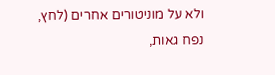ולא על מוניטורים אחרים (לחץ, נפח גאות,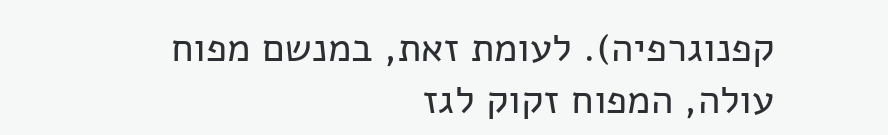קפנוגרפיה). לעומת זאת, במנשם מפוח עולה, המפוח זקוק לגז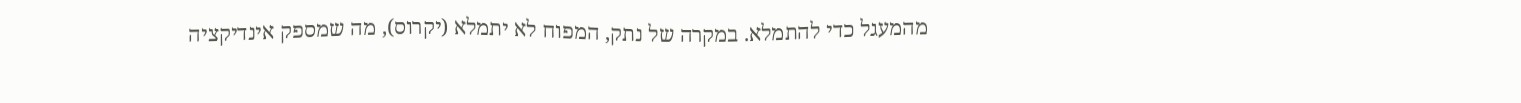מהמעגל כדי להתמלא. במקרה של נתק, המפוח לא יתמלא (יקרוס), מה שמספק אינדיקציה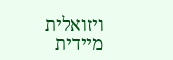ויזואלית מיידית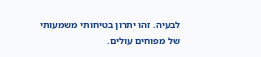לבעיה. זהו יתרון בטיחותי משמעותי של מפוחים עולים.